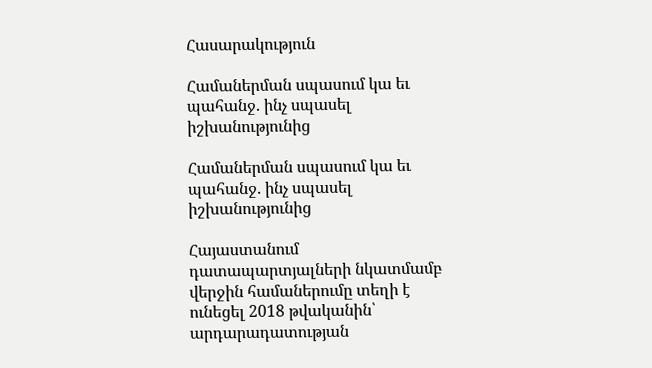Հասարակություն

Համաներման սպասում կա եւ պահանջ. ինչ սպասել իշխանությունից

Համաներման սպասում կա եւ պահանջ. ինչ սպասել իշխանությունից

Հայաստանում դատապարտյալների նկատմամբ վերջին համաներումը տեղի է ունեցել 2018 թվականին՝ արդարադատության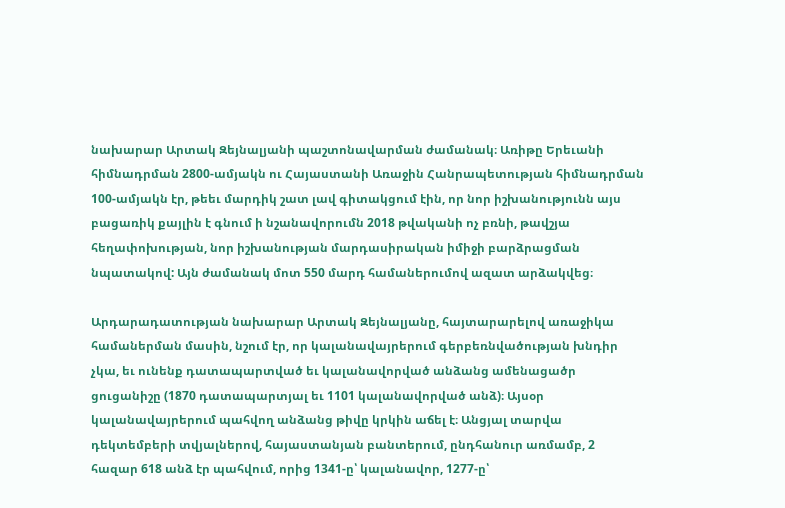նախարար Արտակ Զեյնալյանի պաշտոնավարման ժամանակ։ Առիթը Երեւանի հիմնադրման 2800-ամյակն ու Հայաստանի Առաջին Հանրապետության հիմնադրման 100-ամյակն էր, թեեւ մարդիկ շատ լավ գիտակցում էին, որ նոր իշխանությունն այս բացառիկ քայլին է գնում ի նշանավորումն 2018 թվականի ոչ բռնի, թավշյա հեղափոխության, նոր իշխանության մարդասիրական իմիջի բարձրացման նպատակով: Այն ժամանակ մոտ 550 մարդ համաներումով ազատ արձակվեց։

Արդարադատության նախարար Արտակ Զեյնալյանը, հայտարարելով առաջիկա համաներման մասին, նշում էր, որ կալանավայրերում գերբեռնվածության խնդիր չկա, եւ ունենք դատապարտված եւ կալանավորված անձանց ամենացածր ցուցանիշը (1870 դատապարտյալ եւ 1101 կալանավորված անձ)։ Այսօր կալանավայրերում պահվող անձանց թիվը կրկին աճել է։ Անցյալ տարվա դեկտեմբերի տվյալներով, հայաստանյան բանտերում, ընդհանուր առմամբ, 2 հազար 618 անձ էր պահվում, որից 1341-ը՝ կալանավոր, 1277-ը՝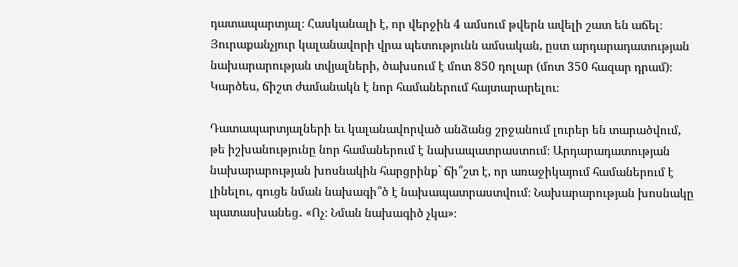դատապարտյալ։ Հասկանալի է, որ վերջին 4 ամսում թվերն ավելի շատ են աճել։ Յուրաքանչյուր կալանավորի վրա պետությունն ամսական, ըստ արդարադատության նախարարության տվյալների, ծախսում է մոտ 850 դոլար (մոտ 350 հազար դրամ)։ Կարծես, ճիշտ ժամանակն է նոր համաներում հայտարարելու։

Դատապարտյալների եւ կալանավորված անձանց շրջանում լուրեր են տարածվում, թե իշխանությունը նոր համաներում է նախապատրաստում։ Արդարադատության նախարարության խոսնակին հարցրինք` ճի՞շտ է, որ առաջիկայում համաներում է լինելու, գուցե նման նախագի՞ծ է նախապատրաստվում։ Նախարարության խոսնակը պատասխանեց․ «Ոչ։ Նման նախագիծ չկա»։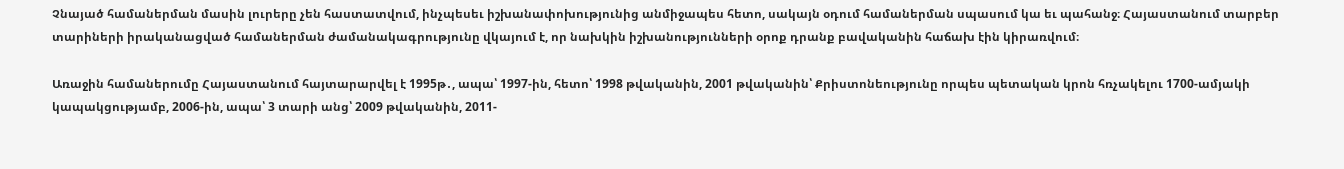Չնայած համաներման մասին լուրերը չեն հաստատվում, ինչպեսեւ իշխանափոխությունից անմիջապես հետո, սակայն օդում համաներման սպասում կա եւ պահանջ։ Հայաստանում տարբեր տարիների իրականացված համաներման ժամանակագրությունը վկայում է, որ նախկին իշխանությունների օրոք դրանք բավականին հաճախ էին կիրառվում։

Առաջին համաներումը Հայաստանում հայտարարվել է 1995թ․, ապա՝ 1997-ին, հետո՝ 1998 թվականին, 2001 թվականին՝ Քրիստոնեությունը որպես պետական կրոն հռչակելու 1700-ամյակի կապակցությամբ, 2006-ին, ապա՝ 3 տարի անց՝ 2009 թվականին, 2011-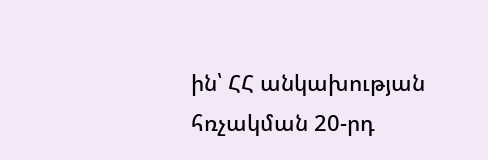ին՝ ՀՀ անկախության հռչակման 20-րդ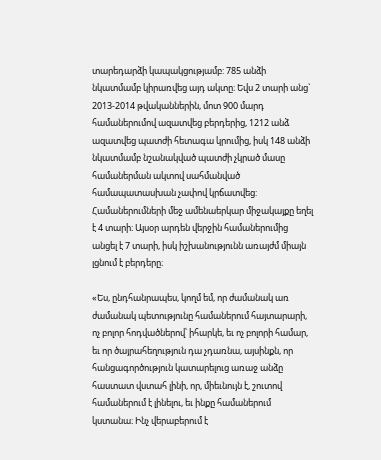տարեդարձի կապակցությամբ: 785 անձի նկատմամբ կիրառվեց այդ ակտը։ Եվս 2 տարի անց` 2013-2014 թվականներին, մոտ 900 մարդ համաներումով ազատվեց բերդերից, 1212 անձ ազատվեց պատժի հետագա կրումից, իսկ 148 անձի նկատմամբ նշանակված պատժի չկրած մասը համաներման ակտով սահմանված համապատասխան չափով կրճատվեց: Համաներումների մեջ ամենաերկար միջակայքը եղել է 4 տարի։ Այսօր արդեն վերջին համաներումից անցել է 7 տարի, իսկ իշխանությունն առայժմ միայն լցնում է բերդերը։

«Ես, ընդհանրապես, կողմ եմ, որ ժամանակ առ ժամանակ պետությունը համաներում հայտարարի, ոչ բոլոր հոդվածներով՝ իհարկե, եւ ոչ բոլորի համար, եւ որ ծայրահեղություն դա չդառնա, այսինքն, որ հանցագործություն կատարելուց առաջ անձը հաստատ վստահ լինի, որ, միեւնույն է, շուտով համաներում է լինելու, եւ ինքը համաներում կստանա։ Ինչ վերաբերում է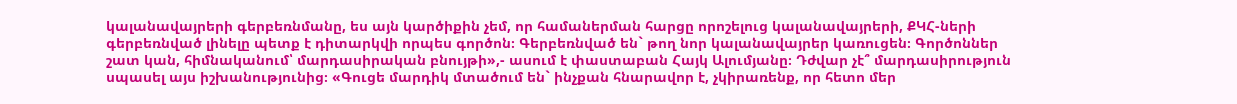կալանավայրերի գերբեռնմանը, ես այն կարծիքին չեմ, որ համաներման հարցը որոշելուց կալանավայրերի, ՔԿՀ-ների գերբեռնված լինելը պետք է դիտարկվի որպես գործոն։ Գերբեռնված են` թող նոր կալանավայրեր կառուցեն։ Գործոններ շատ կան, հիմնականում՝ մարդասիրական բնույթի»,- ասում է փաստաբան Հայկ Ալումյանը։ Դժվար չէ՞ մարդասիրություն սպասել այս իշխանությունից։ «Գուցե մարդիկ մտածում են` ինչքան հնարավոր է, չկիրառենք, որ հետո մեր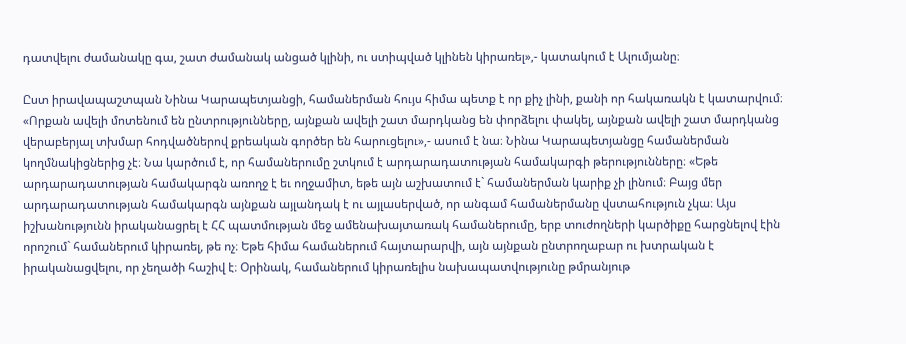դատվելու ժամանակը գա, շատ ժամանակ անցած կլինի, ու ստիպված կլինեն կիրառել»,- կատակում է Ալումյանը։

Ըստ իրավապաշտպան Նինա Կարապետյանցի, համաներման հույս հիմա պետք է որ քիչ լինի, քանի որ հակառակն է կատարվում։ «Որքան ավելի մոտենում են ընտրությունները, այնքան ավելի շատ մարդկանց են փորձելու փակել, այնքան ավելի շատ մարդկանց վերաբերյալ տխմար հոդվածներով քրեական գործեր են հարուցելու»,- ասում է նա։ Նինա Կարապետյանցը համաներման կողմնակիցներից չէ։ Նա կարծում է, որ համաներումը շտկում է արդարադատության համակարգի թերությունները։ «Եթե արդարադատության համակարգն առողջ է եւ ողջամիտ, եթե այն աշխատում է` համաներման կարիք չի լինում։ Բայց մեր արդարադատության համակարգն այնքան այլանդակ է ու այլասերված, որ անգամ համաներմանը վստահություն չկա։ Այս իշխանությունն իրականացրել է ՀՀ պատմության մեջ ամենախայտառակ համաներումը, երբ տուժողների կարծիքը հարցնելով էին որոշում` համաներում կիրառել, թե ոչ։ Եթե հիմա համաներում հայտարարվի, այն այնքան ընտրողաբար ու խտրական է իրականացվելու, որ չեղածի հաշիվ է։ Օրինակ, համաներում կիրառելիս նախապատվությունը թմրանյութ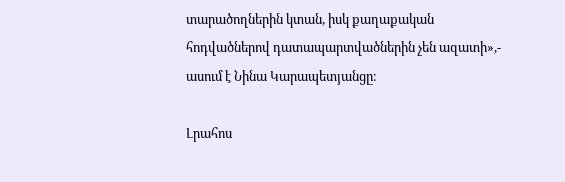տարածողներին կտան, իսկ քաղաքական հոդվածներով դատապարտվածներին չեն ազատի»,- ասում է Նինա Կարապետյանցը։

Լրահոս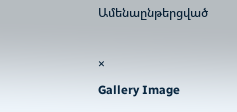Ամենաընթերցված

×
Gallery Image